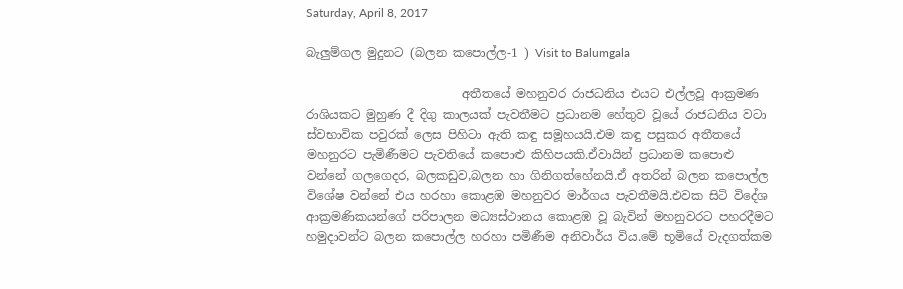Saturday, April 8, 2017

බැලුම්ගල මුදුනට (බලන කපොල්ල-1 ) Visit to Balumgala

                          අතීතයේ මහනුවර රාජධනිය එයට එල්ලවූ ආක්‍රමණ රාශියකට මුහුණ දී දිගු කාලයක් පැවතීමට ප්‍රධානම හේතුව වූයේ රාජධනිය වටා ස්වභාවික පවුරක් ලෙස පිහිටා ඇති කඳු සමූහයයි.එම කඳු පසුකර අතීතයේ මහනුරට පැමිණීමට පැවතියේ කපොළු කිහිපයකි.ඒවායින් ප්‍රධානම කපොළු වන්නේ ගලගෙදර, බලකඩුව,බලන හා ගිනිගත්හේනයි.ඒ අතරින් බලන කපොල්ල විශේෂ වන්නේ එය හරහා කොළඹ මහනුවර මාර්ගය පැවතීමයි.එවක සිටි විදේශ ආක්‍රමණිකයන්ගේ පරිපාලන මධ්‍යස්ථානය කොළඹ වූ බැවින් මහනුවරට පහරදීමට හමුදාවන්ට බලන කපොල්ල හරහා පමිණීම අනිවාර්ය විය.මේ භූමියේ වැදගත්කම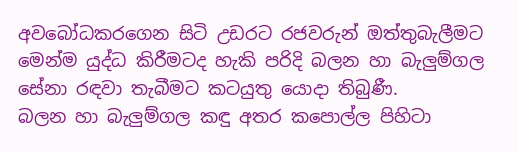අවබෝධකරගෙන සිටි උඩරට රජවරුන් ඔත්තුබැලීමට මෙන්ම යුද්ධ කිරීමටද හැකි පරිදි බලන හා බැලුම්ගල සේනා රඳවා තැබීමට කටයුතු යොදා තිබුණී.
බලන හා බැලුම්ගල කඳු අතර කපොල්ල පිහිටා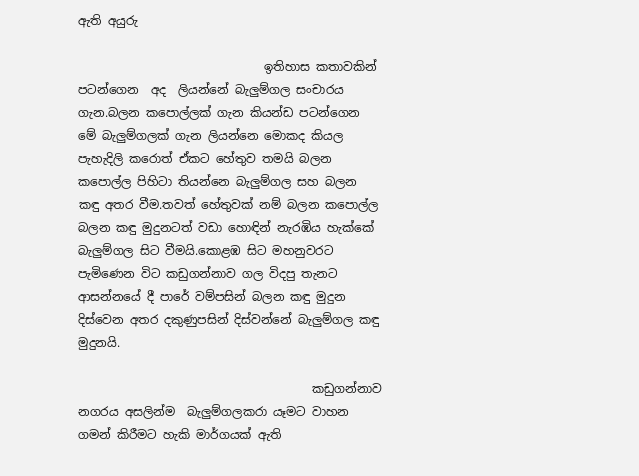ඇති අයුරු

                               ඉතිහාස කතාවකින් පටන්ගෙන  අද  ලියන්නේ බැලුම්ගල සංචාරය ගැන.බලන කපොල්ලක් ගැන කියන්ඩ පටන්ගෙන මේ බැලුම්ගලක් ගැන ලියන්නෙ මොකද කියල පැහැදිලි කරොත් ඒකට හේතුව තමයි බලන කපොල්ල පිහිටා තියන්නෙ බැලුම්ගල සහ බලන කඳු අතර වීම.තවත් හේතුවක් නම් බලන කපොල්ල බලන කඳු මුදුනටත් වඩා හොඳින් නැරඹිය හැක්කේ බැලුම්ගල සිට වීමයි.කොළඹ සිට මහනුවරට පැමිණෙන විට කඩුගන්නාව ගල විදපු තැනට ආසන්නයේ දී පාරේ වම්පසින් බලන කඳු මුදුන දිස්වෙන අතර දකුණුපසින් දිස්වන්නේ බැලුම්ගල කඳු  මුදුනයි.

                                       කඩුගන්නාව නගරය අසලින්ම  බැලුම්ගලකරා යෑමට වාහන ගමන් කිරීමට හැකි මාර්ගයක් ඇති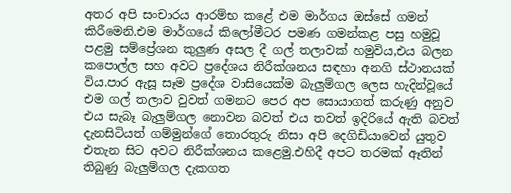අතර අපි සංචාරය ආරම්භ කළේ එම මාර්ගය ඔස්සේ ගමන් කිරීමෙනි.එම මාර්ගයේ කිලෝමීටර පමණ ගමන්කළ පසු හමුවූ පළමු සම්ප්‍රේශන කුලුණ අසල දී ගල් තලාවක් හමුවිය,එය බලන කපොල්ල සහ අවට ප්‍රදේශය නිරීක්ශනය සඳහා අනගි ස්ථානයක් විය.පාර ඇසූ සෑම ප්‍රදේශ වාසියෙක්ම බැලුම්ගල ලෙස හැදින්වූයේ එම ගල් තලාව වුවත් ගමනට පෙර අප සොයාගත් කරුණු අනුව එය සැබෑ බැලුම්ගල නොවන බවත් එය තවත් ඉදිරියේ ඇති බවත් දැනසිටියත් ගම්මුන්ගේ තොරතුරු නිසා අපි දෙගිඩියාවෙන් යුතුව එතැන සිට අවට නිරීක්ශනය කළෙමු.එහිදී අපට තරමක් ඈතින් තිබුණු බැලුම්ගල දැකගත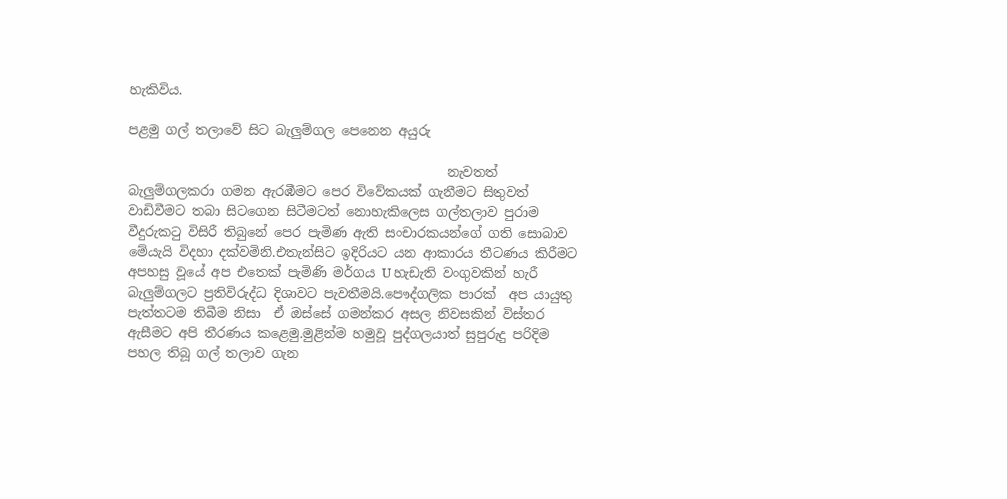හැකිවිය.

පළමු ගල් තලාවේ සිට බැලුම්ගල පෙනෙන අයුරු

                                                 නැවතත් බැලුම්ගලකරා ගමන ඇරඹීමට පෙර විවේකයක් ගැනීමට සිතුවත් වාඩිවීමට තබා සිටගෙන සිටීමටත් නොහැකිලෙස ගල්තලාව පුරාම වීදුරුකටු විසිරී තිබුනේ පෙර පැමිණ ඇති සංචාරකයන්ගේ ගති සොබාව මේයැයි විදහා දක්වමිනි.එතැන්සිට ඉදිරියට යන ආකාරය තීටණය කිරීමට අපහසු වූයේ අප එතෙක් පැමිණි මර්ගය U හැඩැති වංගුවකින් හැරී බැලුම්ගලට ප්‍රතිවිරුද්ධ දිශාවට පැවතීමයි.පෞද්ගලික පාරක්  අප යායුතු පැත්තටම තිබීම නිසා  ඒ ඔස්සේ ගමන්කර අසල නිවසකින් විස්තර ඇසීමට අපි තීරණය කළෙමු.මුළින්ම හමුවූ පුද්ගලයාත් සුපුරුදු පරිදිම පහල තිබූ ගල් තලාව ගැන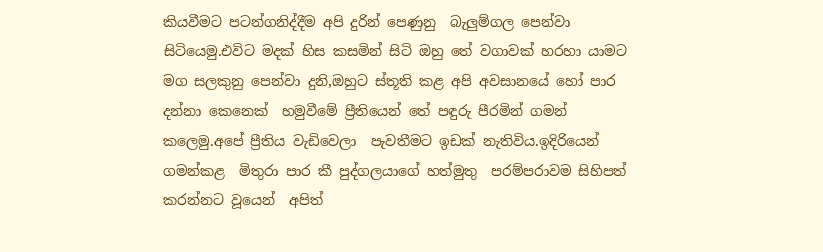කියවීමට පටන්ගනිද්දීම අපි දුරින් පෙණුනු  බැලුම්ගල පෙන්වා සිටියෙමු.එවිට මදක් හිස කසමින් සිටි ඔහු තේ වගාවක් හරහා යාමට මග සලකුනු පෙන්වා දුනි,ඔහුට ස්තූති කළ අපි අවසානයේ හෝ පාර දන්නා කෙනෙක්  හමුවීමේ ප්‍රීතියෙන් තේ පඳුරු පීරමින් ගමන් කලෙමු.අපේ ප්‍රීතිය වැඩිවෙලා  පැවතීමට ඉඩක් නැතිවිය.ඉදිරියෙන්  ගමන්කළ  මිතුරා පාර කී පුද්ගලයාගේ හත්මුතු  පරම්පරාවම සිහිපත් කරන්නට වූයෙන්  අපිත්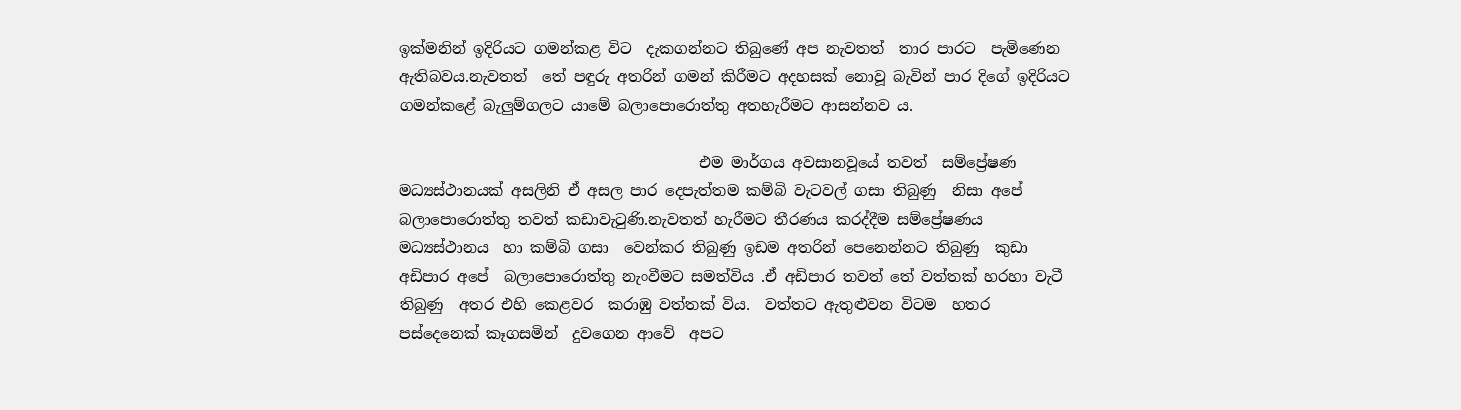ඉක්මනින් ඉදිරියට ගමන්කළ විට  දැකගන්නට තිබුණේ අප නැවතත්  තාර පාරට  පැමිණෙන ඇතිබවය.නැවතත්  තේ පඳුරු අතරින් ගමන් කිරීමට අදහසක් නොවූ බැවින් පාර දිගේ ඉදිරියට  ගමන්කළේ බැලුම්ගලට යාමේ බලාපොරොත්තු අතහැරීමට ආසන්නව ය.

                                        එම මාර්ගය අවසානවූයේ තවත්  සම්ප්‍රේෂණ මධ්‍යස්ථානයක් අසලිනි ඒ අසල පාර දෙපැත්තම කම්බි වැටවල් ගසා තිබුණු  නිසා අපේ බලාපොරොත්තු තවත් කඩාවැටුණි.නැවතත් හැරීමට තීරණය කරද්දීම සම්ප්‍රේෂණය මධ්‍යස්ථානය  හා කම්බි ගසා  වෙන්කර තිබුණු ඉඩම අතරින් පෙනෙන්නට තිබුණු  කුඩා අඩිපාර අපේ  බලාපොරොත්තු නැංවීමට සමත්විය .ඒ අඩිපාර තවත් තේ වත්තක් හරහා වැටී තිබුණු  අතර එහි කෙළවර  කරාඹු වත්තක් විය.  වත්තට ඇතුළුවන විටම  හතර පස්දෙනෙක් කෑගසමින්  දුවගෙන ආවේ  අපට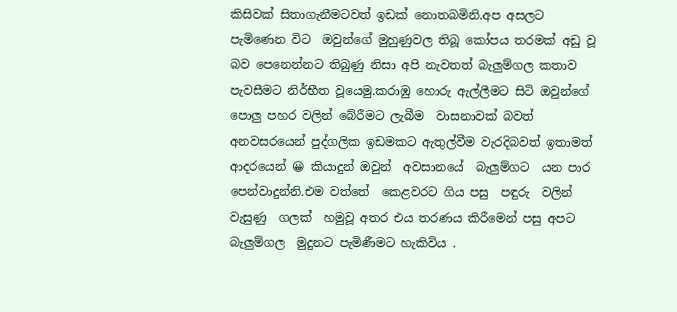කිසිවක් සිතාගැනීමටවත් ඉඩක් නොතබමිනි.අප අසලට පැමිණෙන විට  ඔවුන්ගේ මුහුණුවල තිබූ කෝපය තරමක් අඩු වූ බව පෙනෙන්නට තිබුණු නිසා අපි නැවතත් බැලුම්ගල කතාව  පැවසීමට නිර්භීත වූයෙමු.කරාඹු හොරු ඇල්ලීමට සිටි ඔවුන්ගේ පොලු පහර වලින් බේරීමට ලැබීම  වාසනාවක් බවත්  අනවසරයෙන් පුද්ගලික ඉඩමකට ඇතුල්වීම වැරදිබවත් ඉතාමත්  ආදරයෙන් 😀 කියාදුන් ඔවුන්  අවසානයේ  බැලුම්ගට  යන පාර  පෙන්වාදුන්නි.එම වත්තේ  කෙළවරට ගිය පසු  පඳුරු  වලින් වැසුණු  ගලක්  හමුවූ අතර එය තරණය කිරීමෙන් පසු අපට  බැලුම්ගල  මුදුනට පැමිණීමට හැකිවිය .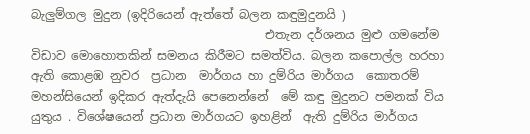බැලුම්ගල මුදුන (ඉදිරියෙන් ඇත්තේ බලන කඳුමුදුනයි )
                                       එතැන දර්ශනය මුළු ගමනේම විඩාව මොහොතකින් සමනය කිරීමට සමත්විය. බලන කපොල්ල හරහා  ඇති කොළඹ නුවර  ප්‍රධාන  මාර්ගය හා දුම්රිය මාර්ගය  කොතරම් මහන්සියෙන් ඉදිකර ඇත්දැයි පෙනෙන්නේ  මේ කඳු මුදුනට පමනක් විය යුතුය . විශේෂයෙන් ප්‍රධාන මාර්ගයට ඉහළින්  ඇති දුම්රිය මාර්ගය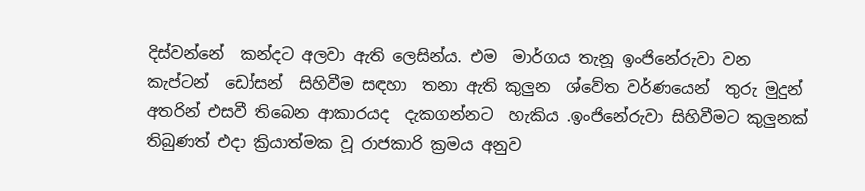දිස්වන්නේ  කන්දට අලවා ඇති ලෙසින්ය. එම  මාර්ගය තැනූ ඉංජිනේරුවා වන කැප්ටන්  ඩෝසන්  සිහිවීම සඳහා  තනා ඇති කුලුන  ශ්වේත වර්ණයෙන්  තුරු මුදුන්  අතරින් එසවී තිබෙන ආකාරයද  දැකගන්නට  හැකිය .ඉංජිනේරුවා සිහිවීමට කුලුනක්  තිබුණත් එදා ක්‍රියාත්මක වූ රාජකාරි ක්‍රමය අනුව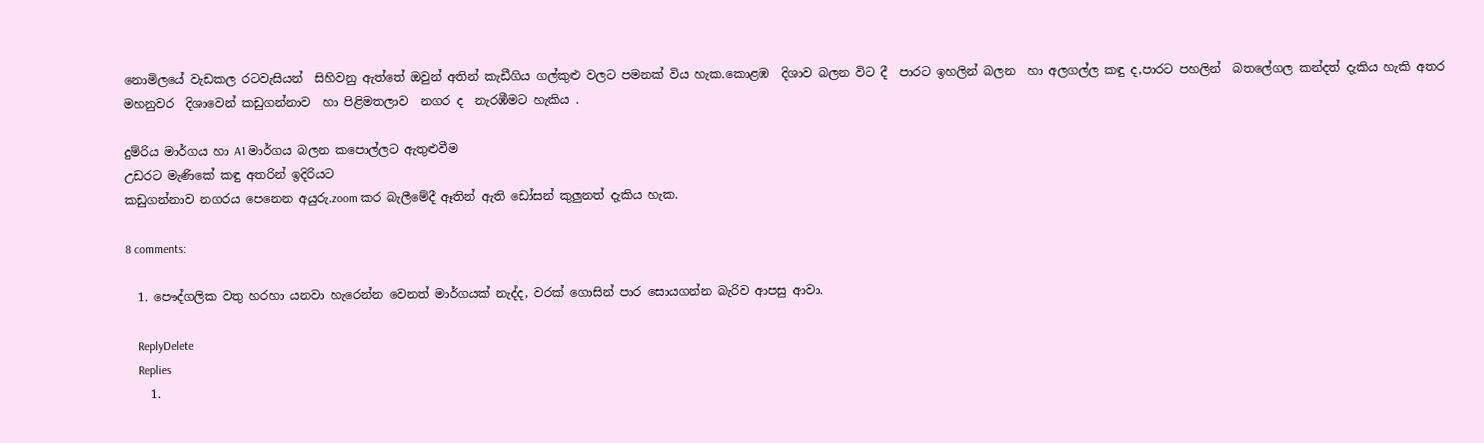නොමිලයේ වැඩකල රටවැසියන්  සිහිවනු ඇත්තේ ඔවුන් අතින් කැඩීගිය ගල්කුළු වලට පමනක් විය හැක.කොළඹ  දිශාව බලන විට දී  පාරට ඉහලින් බලන  හා අලගල්ල කඳු ද,පාරට පහලින්  බතලේගල කන්දත් දැකිය හැකි අතර  මහනුවර  දිශාවෙන් කඩුගන්නාව  හා පිළිමතලාව  නගර ද  නැරඹීමට හැකිය .

දුම්රිය මාර්ගය හා A1 මාර්ගය බලන කපොල්ලට ඇතුළුවීම
උඩරට මැණිකේ කඳු අතරින් ඉදිරියට
කඩුගන්නාව නගරය පෙනෙන අයුරු.zoom කර බැලීමේදී ඈතින් ඇති ඩෝසන් කුලුනත් දැකිය හැක.

8 comments:

  1. පෞද්ගලික වතු හරහා යනවා හැරෙන්න වෙනත් මාර්ගයක් නැද්ද, වරක් ගොසින් පාර සොයගන්න බැරිව ආපසු ආවා.

    ReplyDelete
    Replies
    1.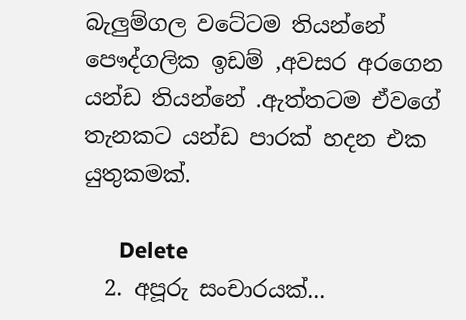බැලුම්ගල වටේටම තියන්නේ පෞද්ගලික ඉඩම් ,අවසර අරගෙන යන්ඩ තියන්නේ .ඇත්තටම ඒවගේ තැනකට යන්ඩ පාරක් හදන එක යුතුකමක්.

      Delete
  2. අපූරු සංචාරයක්...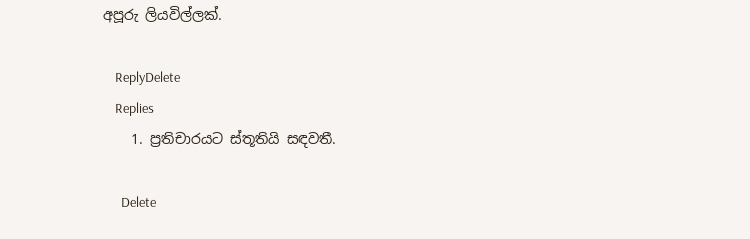අපූරු ලියවිල්ලක්.

    ReplyDelete
    Replies
    1. ප්‍රතිචාරයට ස්තූතියි සඳවතී.

      Delete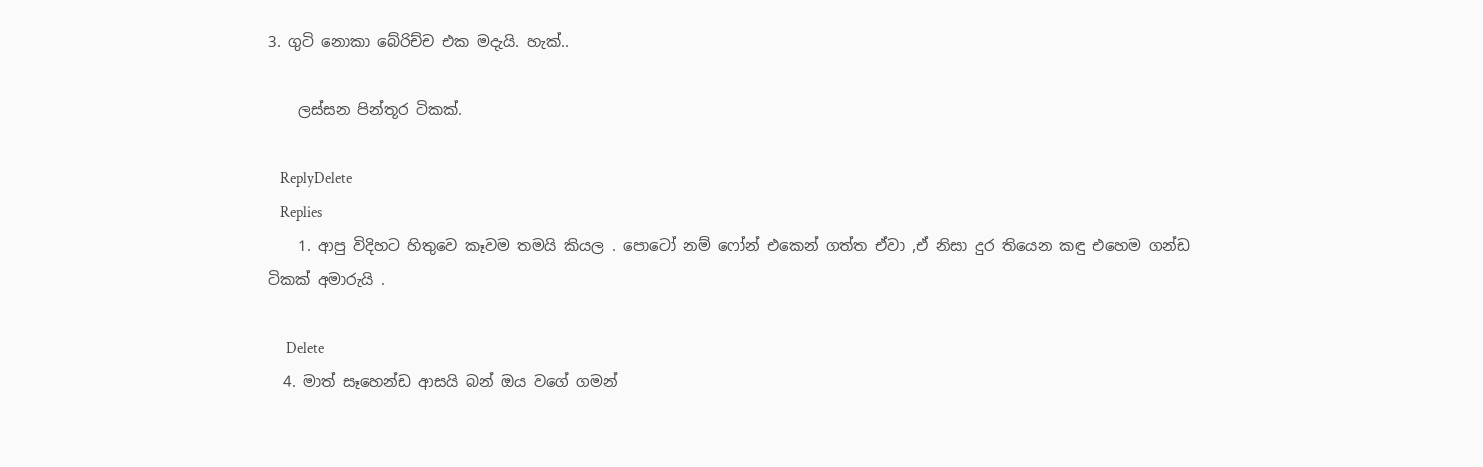3. ගුටි නොකා බේරිච්ච එක මදැයි. හැක්..

    ලස්සන පින්තූර ටිකක්.

    ReplyDelete
    Replies
    1. ආපු විදිහට හිතුවෙ කෑවම තමයි කියල . පොටෝ නම් ෆෝන් එකෙන් ගත්ත ඒවා ,ඒ නිසා දුර තියෙන කඳු එහෙම ගන්ඩ ටිකක් අමාරුයි .

      Delete
  4. මාත් සෑහෙන්ඩ ආසයි බන් ඔය වගේ ගමන්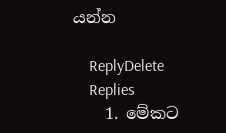යන්න

    ReplyDelete
    Replies
    1. මේකට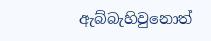ඇබ්බැහිවුනොත්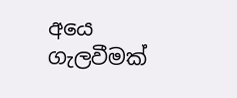අයෙ ගැලවීමක්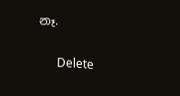නෑ.

      Delete